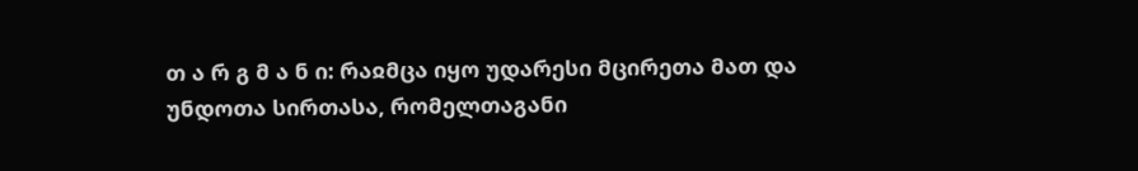თ ა რ გ მ ა ნ ი: რაჲმცა იყო უდარესი მცირეთა მათ და უნდოთა სირთასა, რომელთაგანი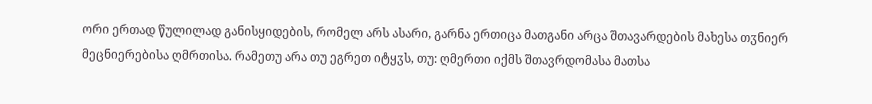ორი ერთად წულილად განისყიდების, რომელ არს ასარი, გარნა ერთიცა მათგანი არცა შთავარდების მახესა თჳნიერ მეცნიერებისა ღმრთისა. რამეთუ არა თუ ეგრეთ იტყჳს, თუ: ღმერთი იქმს შთავრდომასა მათსა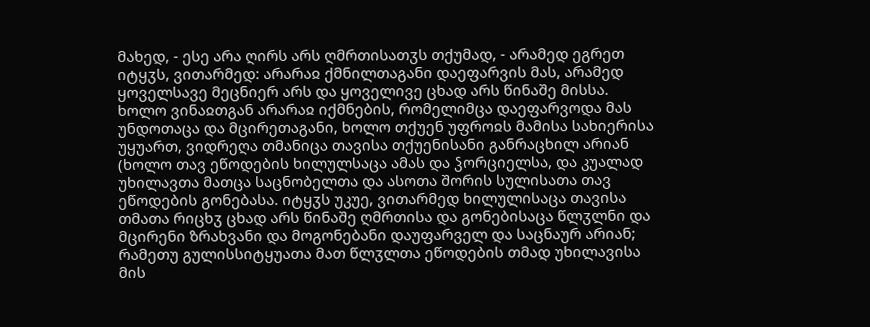მახედ, - ესე არა ღირს არს ღმრთისათჳს თქუმად, - არამედ ეგრეთ იტყჳს, ვითარმედ: არარაჲ ქმნილთაგანი დაეფარვის მას, არამედ ყოველსავე მეცნიერ არს და ყოველივე ცხად არს წინაშე მისსა.
ხოლო ვინაჲთგან არარაჲ იქმნების, რომელიმცა დაეფარვოდა მას უნდოთაცა და მცირეთაგანი, ხოლო თქუენ უფროჲს მამისა სახიერისა უყუართ, ვიდრეღა თმანიცა თავისა თქუენისანი განრაცხილ არიან (ხოლო თავ ეწოდების ხილულსაცა ამას და ჴორციელსა, და კუალად უხილავთა მათცა საცნობელთა და ასოთა შორის სულისათა თავ ეწოდების გონებასა. იტყჳს უკუე, ვითარმედ ხილულისაცა თავისა თმათა რიცხჳ ცხად არს წინაშე ღმრთისა და გონებისაცა წლჳლნი და მცირენი ზრახვანი და მოგონებანი დაუფარველ და საცნაურ არიან; რამეთუ გულისსიტყუათა მათ წლჳლთა ეწოდების თმად უხილავისა მის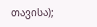თავისა);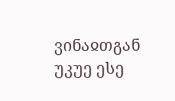ვინაჲთგან უკუე ესე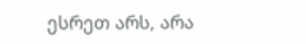ესრეთ არს, არა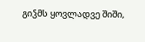გიჴმს ყოვლადვე შიში,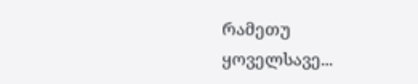რამეთუ ყოველსავე...